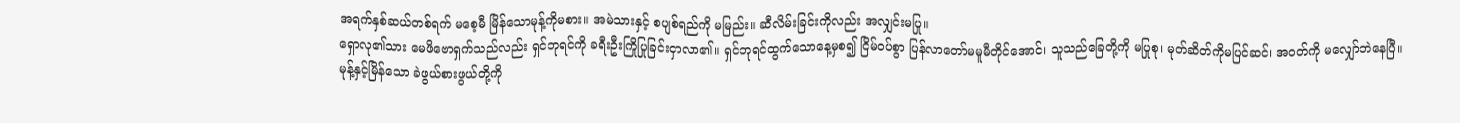အရက်နှစ်ဆယ်တစ်ရက် မစေ့မီ မြိန်သောမုန့်ကိုမစား။ အမဲသားနှင့် စပျစ်ရည်ကို မမြည်း။ ဆီလိမ်းခြင်းကိုလည်း အလျှင်းမပြု။
ရှောလု၏သား မေဖိဗောရှက်သည်လည်း ရှင်ဘုရင်ကို ခရီးဦးကြိုပြုခြင်းငှာလာ၏။ ရှင်ဘုရင်ထွက်သောနေ့မှစ၍ ငြိမ်ဝပ်စွာ ပြန်လာတော်မမူမီတိုင်အောင်၊ သူသည်ခြေတို့ကို မပြုစု၊ မုတ်ဆိတ်ကိုမပြင်ဆင်၊ အဝတ်ကို မလျှော်ဘဲနေပြီ။
မုန့်နှင့်မြိန်သော ခဲဖွယ်စားဖွယ်တို့ကို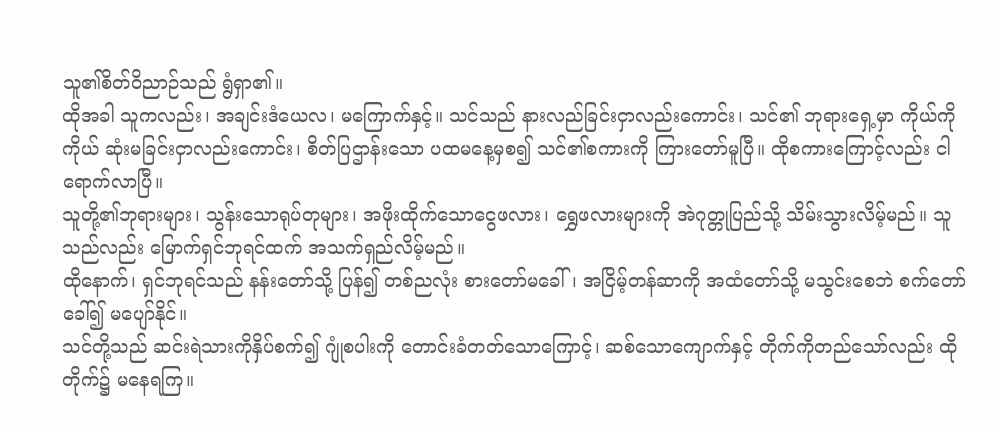သူ၏စိတ်ဝိညာဉ်သည် ရွံရှာ၏။
ထိုအခါ သူကလည်း၊ အချင်းဒံယေလ၊ မကြောက်နှင့်။ သင်သည် နားလည်ခြင်းငှာလည်းကောင်း၊ သင်၏ ဘုရားရှေ့မှာ ကိုယ်ကိုကိုယ် ဆုံးမခြင်းငှာလည်းကောင်း၊ စိတ်ပြဌာန်းသော ပထမနေ့မှစ၍ သင်၏စကားကို ကြားတော်မူပြီ။ ထိုစကားကြောင့်လည်း ငါရောက်လာပြီ။
သူတို့၏ဘုရားများ၊ သွန်းသောရုပ်တုများ၊ အဖိုးထိုက်သောငွေဖလား၊ ရွှေဖလားများကို အဲဂုတ္တုပြည်သို့ သိမ်းသွားလိမ့်မည်။ သူသည်လည်း မြောက်ရှင်ဘုရင်ထက် အသက်ရှည်လိမ့်မည်။
ထိုနောက်၊ ရှင်ဘုရင်သည် နန်းတော်သို့ ပြန်၍ တစ်ညလုံး စားတော်မခေါ်၊ အငြိမ့်တန်ဆာကို အထံတော်သို့ မသွင်းစေဘဲ စက်တော်ခေါ်၍ မပျော်နိုင်။
သင်တို့သည် ဆင်းရဲသားကိုနှိပ်စက်၍ ဂျုံစပါးကို တောင်းခံတတ်သောကြောင့်၊ ဆစ်သောကျောက်နှင့် တိုက်ကိုတည်သော်လည်း ထိုတိုက်၌ မနေရကြ။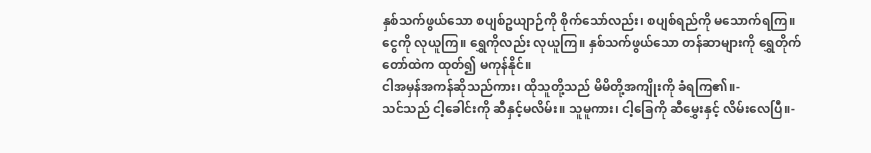နှစ်သက်ဖွယ်သော စပျစ်ဥယျာဉ်ကို စိုက်သော်လည်း၊ စပျစ်ရည်ကို မသောက်ရကြ။
ငွေကို လုယူကြ။ ရွှေကိုလည်း လုယူကြ။ နှစ်သက်ဖွယ်သော တန်ဆာများကို ရွှေတိုက်တော်ထဲက ထုတ်၍ မကုန်နိုင်။
ငါအမှန်အကန်ဆိုသည်ကား၊ ထိုသူတို့သည် မိမိတို့အကျိုးကို ခံရကြ၏။-
သင်သည် ငါ့ခေါင်းကို ဆီနှင့်မလိမ်း။ သူမူကား၊ ငါ့ခြေကို ဆီမွှေးနှင့် လိမ်းလေပြီ။-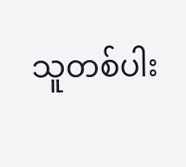သူတစ်ပါး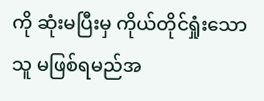ကို ဆုံးမပြီးမှ ကိုယ်တိုင်ရှုံးသောသူ မဖြစ်ရမည်အ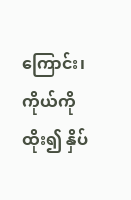ကြောင်း၊ ကိုယ်ကိုထိုး၍ နှိပ်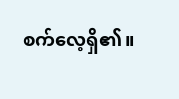စက်လေ့ရှိ၏။